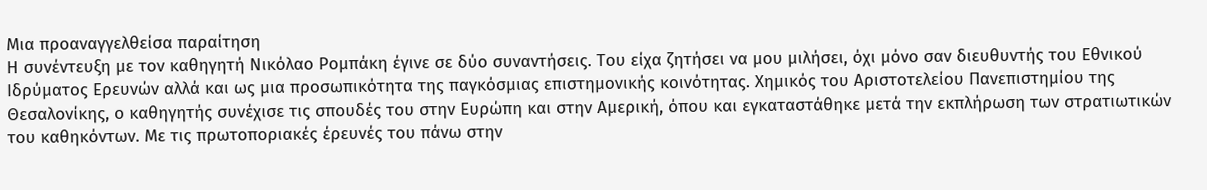Μια προαναγγελθείσα παραίτηση
Η συνέντευξη με τον καθηγητή Νικόλαο Ρομπάκη έγινε σε δύο συναντήσεις. Του είχα ζητήσει να μου μιλήσει, όχι μόνο σαν διευθυντής του Εθνικού Ιδρύματος Ερευνών αλλά και ως μια προσωπικότητα της παγκόσμιας επιστημονικής κοινότητας. Χημικός του Αριστοτελείου Πανεπιστημίου της Θεσαλονίκης, ο καθηγητής συνέχισε τις σπουδές του στην Ευρώπη και στην Αμερική, όπου και εγκαταστάθηκε μετά την εκπλήρωση των στρατιωτικών του καθηκόντων. Με τις πρωτοποριακές έρευνές του πάνω στην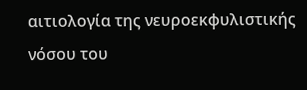αιτιολογία της νευροεκφυλιστικής νόσου του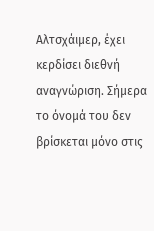Αλτσχάιμερ, έχει κερδίσει διεθνή αναγνώριση. Σήμερα το όνομά του δεν βρίσκεται μόνο στις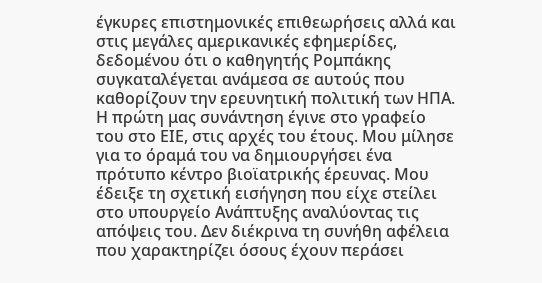έγκυρες επιστημονικές επιθεωρήσεις αλλά και στις μεγάλες αμερικανικές εφημερίδες, δεδομένου ότι ο καθηγητής Ρομπάκης συγκαταλέγεται ανάμεσα σε αυτούς που καθορίζουν την ερευνητική πολιτική των ΗΠΑ.
Η πρώτη μας συνάντηση έγινε στο γραφείο του στο ΕΙΕ, στις αρχές του έτους. Μου μίλησε για το όραμά του να δημιουργήσει ένα πρότυπο κέντρο βιοϊατρικής έρευνας. Μου έδειξε τη σχετική εισήγηση που είχε στείλει στο υπουργείο Ανάπτυξης αναλύοντας τις απόψεις του. Δεν διέκρινα τη συνήθη αφέλεια που χαρακτηρίζει όσους έχουν περάσει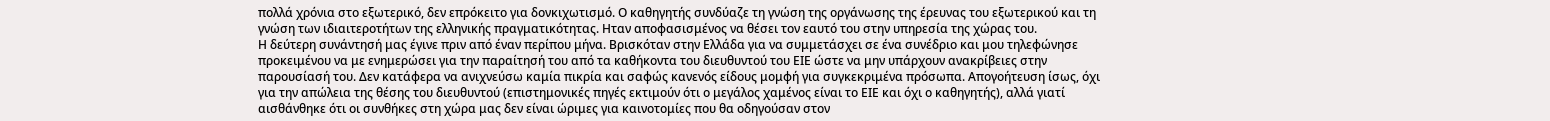πολλά χρόνια στο εξωτερικό, δεν επρόκειτο για δονκιχωτισμό. Ο καθηγητής συνδύαζε τη γνώση της οργάνωσης της έρευνας του εξωτερικού και τη γνώση των ιδιαιτεροτήτων της ελληνικής πραγματικότητας. Ηταν αποφασισμένος να θέσει τον εαυτό του στην υπηρεσία της χώρας του.
Η δεύτερη συνάντησή μας έγινε πριν από έναν περίπου μήνα. Βρισκόταν στην Ελλάδα για να συμμετάσχει σε ένα συνέδριο και μου τηλεφώνησε προκειμένου να με ενημερώσει για την παραίτησή του από τα καθήκοντα του διευθυντού του ΕΙΕ ώστε να μην υπάρχουν ανακρίβειες στην παρουσίασή του. Δεν κατάφερα να ανιχνεύσω καμία πικρία και σαφώς κανενός είδους μομφή για συγκεκριμένα πρόσωπα. Απογοήτευση ίσως, όχι για την απώλεια της θέσης του διευθυντού (επιστημονικές πηγές εκτιμούν ότι ο μεγάλος χαμένος είναι το ΕΙΕ και όχι ο καθηγητής), αλλά γιατί αισθάνθηκε ότι οι συνθήκες στη χώρα μας δεν είναι ώριμες για καινοτομίες που θα οδηγούσαν στον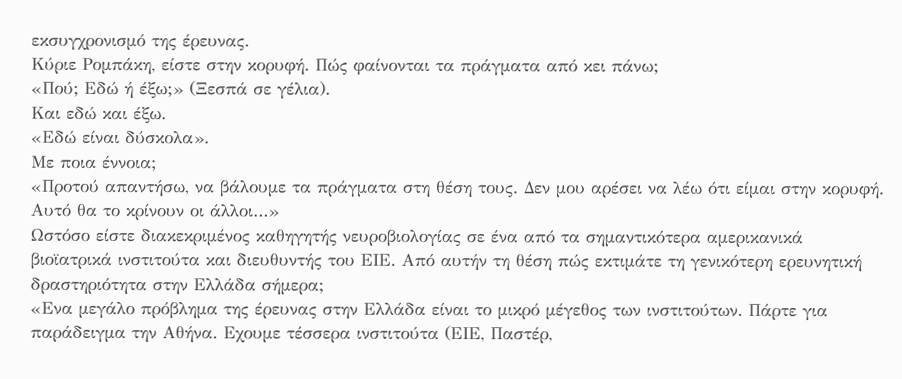εκσυγχρονισμό της έρευνας.
Κύριε Ρομπάκη, είστε στην κορυφή. Πώς φαίνονται τα πράγματα από κει πάνω;
«Πού; Εδώ ή έξω;» (Ξεσπά σε γέλια).
Και εδώ και έξω.
«Εδώ είναι δύσκολα».
Με ποια έννοια;
«Προτού απαντήσω, να βάλουμε τα πράγματα στη θέση τους. Δεν μου αρέσει να λέω ότι είμαι στην κορυφή. Αυτό θα το κρίνουν οι άλλοι…»
Ωστόσο είστε διακεκριμένος καθηγητής νευροβιολογίας σε ένα από τα σημαντικότερα αμερικανικά βιοϊατρικά ινστιτούτα και διευθυντής του ΕΙΕ. Από αυτήν τη θέση πώς εκτιμάτε τη γενικότερη ερευνητική δραστηριότητα στην Ελλάδα σήμερα;
«Ενα μεγάλο πρόβλημα της έρευνας στην Ελλάδα είναι το μικρό μέγεθος των ινστιτούτων. Πάρτε για παράδειγμα την Αθήνα. Εχουμε τέσσερα ινστιτούτα (ΕΙΕ, Παστέρ,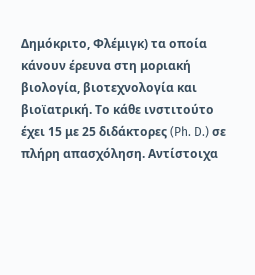Δημόκριτο, Φλέμιγκ) τα οποία κάνουν έρευνα στη μοριακή βιολογία, βιοτεχνολογία και βιοϊατρική. Το κάθε ινστιτούτο έχει 15 με 25 διδάκτορες (Ph. D.) σε πλήρη απασχόληση. Αντίστοιχα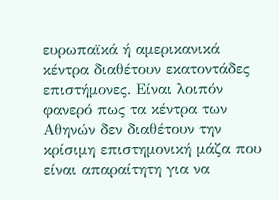ευρωπαϊκά ή αμερικανικά κέντρα διαθέτουν εκατοντάδες επιστήμονες. Είναι λοιπόν φανερό πως τα κέντρα των Αθηνών δεν διαθέτουν την κρίσιμη επιστημονική μάζα που είναι απαραίτητη για να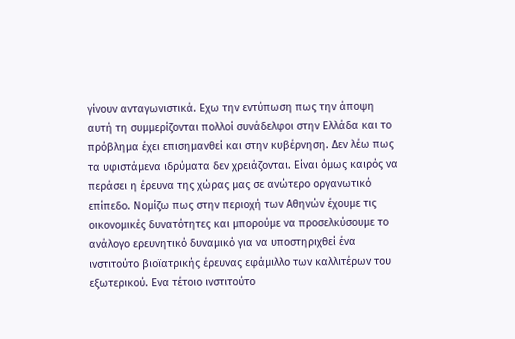γίνουν ανταγωνιστικά. Εχω την εντύπωση πως την άποψη αυτή τη συμμερίζονται πολλοί συνάδελφοι στην Ελλάδα και το πρόβλημα έχει επισημανθεί και στην κυβέρνηση. Δεν λέω πως τα υφιστάμενα ιδρύματα δεν χρειάζονται. Είναι όμως καιρός να περάσει η έρευνα της χώρας μας σε ανώτερο οργανωτικό επίπεδο. Νομίζω πως στην περιοχή των Αθηνών έχουμε τις οικονομικές δυνατότητες και μπορούμε να προσελκύσουμε το ανάλογο ερευνητικό δυναμικό για να υποστηριχθεί ένα ινστιτούτο βιοϊατρικής έρευνας εφάμιλλο των καλλιτέρων του εξωτερικού. Ενα τέτοιο ινστιτούτο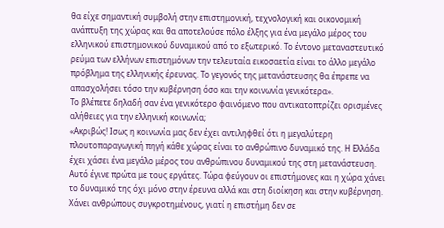θα είχε σημαντική συμβολή στην επιστημονική, τεχνολογική και οικονομική ανάπτυξη της χώρας και θα αποτελούσε πόλο έλξης για ένα μεγάλο μέρος του ελληνικού επιστημονικού δυναμικού από το εξωτερικό. Το έντονο μεταναστευτικό ρεύμα των ελλήνων επιστημόνων την τελευταία εικοσαετία είναι το άλλο μεγάλο πρόβλημα της ελληνικής έρευνας. Το γεγονός της μετανάστευσης θα έπρεπε να απασχολήσει τόσο την κυβέρνηση όσο και την κοινωνία γενικότερα».
Το βλέπετε δηλαδή σαν ένα γενικότερο φαινόμενο που αντικατοπτρίζει ορισμένες αλήθειες για την ελληνική κοινωνία;
«Ακριβώς! Ισως η κοινωνία μας δεν έχει αντιληφθεί ότι η μεγαλύτερη πλουτοπαραγωγική πηγή κάθε χώρας είναι το ανθρώπινο δυναμικό της. Η Ελλάδα έχει χάσει ένα μεγάλο μέρος του ανθρώπινου δυναμικού της στη μετανάστευση. Αυτό έγινε πρώτα με τους εργάτες. Τώρα φεύγουν οι επιστήμονες και η χώρα χάνει το δυναμικό της όχι μόνο στην έρευνα αλλά και στη διοίκηση και στην κυβέρνηση. Χάνει ανθρώπους συγκροτημένους, γιατί η επιστήμη δεν σε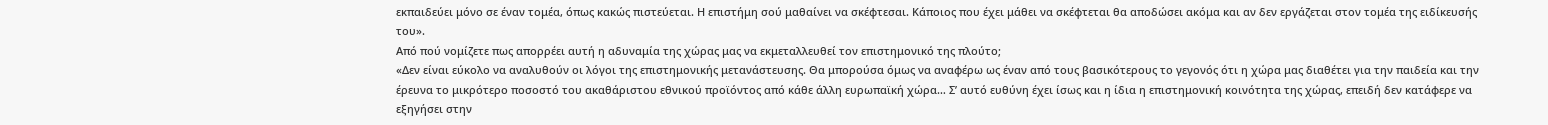εκπαιδεύει μόνο σε έναν τομέα, όπως κακώς πιστεύεται. Η επιστήμη σού μαθαίνει να σκέφτεσαι. Κάποιος που έχει μάθει να σκέφτεται θα αποδώσει ακόμα και αν δεν εργάζεται στον τομέα της ειδίκευσής του».
Από πού νομίζετε πως απορρέει αυτή η αδυναμία της χώρας μας να εκμεταλλευθεί τον επιστημονικό της πλούτο;
«Δεν είναι εύκολο να αναλυθούν οι λόγοι της επιστημονικής μετανάστευσης. Θα μπορούσα όμως να αναφέρω ως έναν από τους βασικότερους το γεγονός ότι η χώρα μας διαθέτει για την παιδεία και την έρευνα το μικρότερο ποσοστό του ακαθάριστου εθνικού προϊόντος από κάθε άλλη ευρωπαϊκή χώρα… Σ’ αυτό ευθύνη έχει ίσως και η ίδια η επιστημονική κοινότητα της χώρας, επειδή δεν κατάφερε να εξηγήσει στην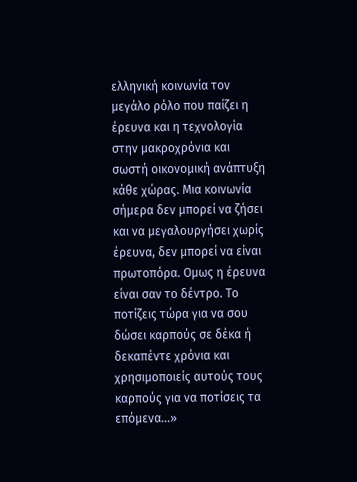ελληνική κοινωνία τον μεγάλο ρόλο που παίζει η έρευνα και η τεχνολογία στην μακροχρόνια και σωστή οικονομική ανάπτυξη κάθε χώρας. Μια κοινωνία σήμερα δεν μπορεί να ζήσει και να μεγαλουργήσει χωρίς έρευνα, δεν μπορεί να είναι πρωτοπόρα. Ομως η έρευνα είναι σαν το δέντρο. Το ποτίζεις τώρα για να σου δώσει καρπούς σε δέκα ή δεκαπέντε χρόνια και χρησιμοποιείς αυτούς τους καρπούς για να ποτίσεις τα επόμενα…»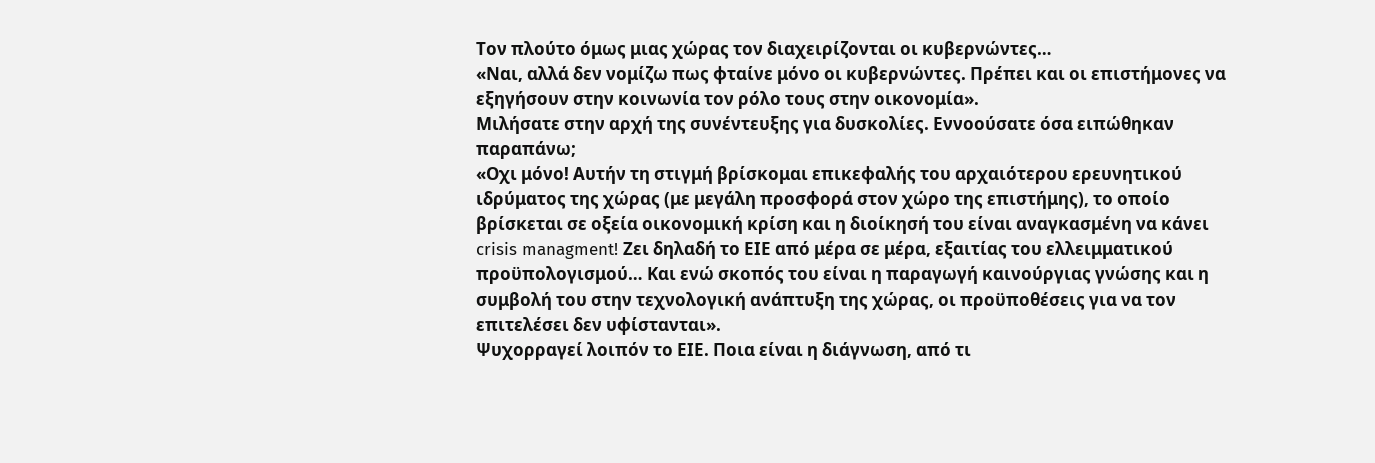Τον πλούτο όμως μιας χώρας τον διαχειρίζονται οι κυβερνώντες…
«Ναι, αλλά δεν νομίζω πως φταίνε μόνο οι κυβερνώντες. Πρέπει και οι επιστήμονες να εξηγήσουν στην κοινωνία τον ρόλο τους στην οικονομία».
Μιλήσατε στην αρχή της συνέντευξης για δυσκολίες. Εννοούσατε όσα ειπώθηκαν παραπάνω;
«Οχι μόνο! Αυτήν τη στιγμή βρίσκομαι επικεφαλής του αρχαιότερου ερευνητικού ιδρύματος της χώρας (με μεγάλη προσφορά στον χώρο της επιστήμης), το οποίο βρίσκεται σε οξεία οικονομική κρίση και η διοίκησή του είναι αναγκασμένη να κάνει crisis managment! Ζει δηλαδή το ΕΙΕ από μέρα σε μέρα, εξαιτίας του ελλειμματικού προϋπολογισμού… Και ενώ σκοπός του είναι η παραγωγή καινούργιας γνώσης και η συμβολή του στην τεχνολογική ανάπτυξη της χώρας, οι προϋποθέσεις για να τον επιτελέσει δεν υφίστανται».
Ψυχορραγεί λοιπόν το ΕΙΕ. Ποια είναι η διάγνωση, από τι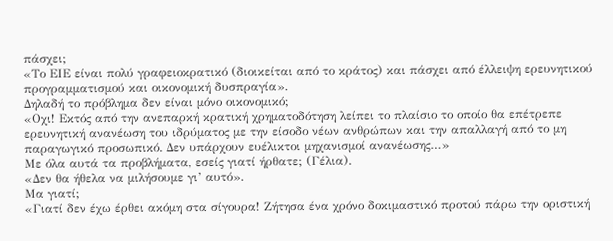πάσχει;
«Το ΕΙΕ είναι πολύ γραφειοκρατικό (διοικείται από το κράτος) και πάσχει από έλλειψη ερευνητικού προγραμματισμού και οικονομική δυσπραγία».
Δηλαδή το πρόβλημα δεν είναι μόνο οικονομικό;
«Οχι! Εκτός από την ανεπαρκή κρατική χρηματοδότηση λείπει το πλαίσιο το οποίο θα επέτρεπε ερευνητική ανανέωση του ιδρύματος με την είσοδο νέων ανθρώπων και την απαλλαγή από το μη παραγωγικό προσωπικό. Δεν υπάρχουν ευέλικτοι μηχανισμοί ανανέωσης…»
Με όλα αυτά τα προβλήματα, εσείς γιατί ήρθατε; (Γέλια).
«Δεν θα ήθελα να μιλήσουμε γι’ αυτό».
Μα γιατί;
«Γιατί δεν έχω έρθει ακόμη στα σίγουρα! Ζήτησα ένα χρόνο δοκιμαστικό προτού πάρω την οριστική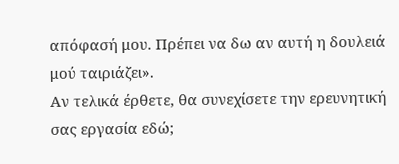απόφασή μου. Πρέπει να δω αν αυτή η δουλειά μού ταιριάζει».
Αν τελικά έρθετε, θα συνεχίσετε την ερευνητική σας εργασία εδώ;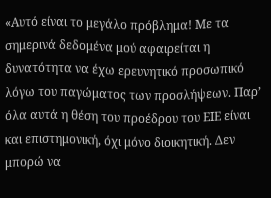«Αυτό είναι το μεγάλο πρόβλημα! Με τα σημερινά δεδομένα μού αφαιρείται η δυνατότητα να έχω ερευνητικό προσωπικό λόγω του παγώματος των προσλήψεων. Παρ’ όλα αυτά η θέση του προέδρου του ΕΙΕ είναι και επιστημονική, όχι μόνο διοικητική. Δεν μπορώ να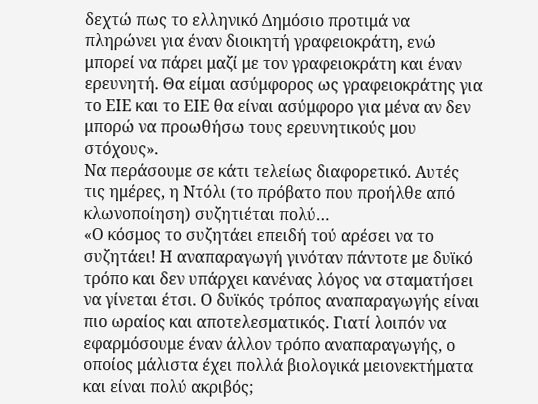δεχτώ πως το ελληνικό Δημόσιο προτιμά να πληρώνει για έναν διοικητή γραφειοκράτη, ενώ μπορεί να πάρει μαζί με τον γραφειοκράτη και έναν ερευνητή. Θα είμαι ασύμφορος ως γραφειοκράτης για το ΕΙΕ και το ΕΙΕ θα είναι ασύμφορο για μένα αν δεν μπορώ να προωθήσω τους ερευνητικούς μου στόχους».
Να περάσουμε σε κάτι τελείως διαφορετικό. Αυτές τις ημέρες, η Ντόλι (το πρόβατο που προήλθε από κλωνοποίηση) συζητιέται πολύ…
«Ο κόσμος το συζητάει επειδή τού αρέσει να το συζητάει! Η αναπαραγωγή γινόταν πάντοτε με δυϊκό τρόπο και δεν υπάρχει κανένας λόγος να σταματήσει να γίνεται έτσι. Ο δυϊκός τρόπος αναπαραγωγής είναι πιο ωραίος και αποτελεσματικός. Γιατί λοιπόν να εφαρμόσουμε έναν άλλον τρόπο αναπαραγωγής, ο οποίος μάλιστα έχει πολλά βιολογικά μειονεκτήματα και είναι πολύ ακριβός;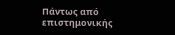Πάντως από επιστημονικής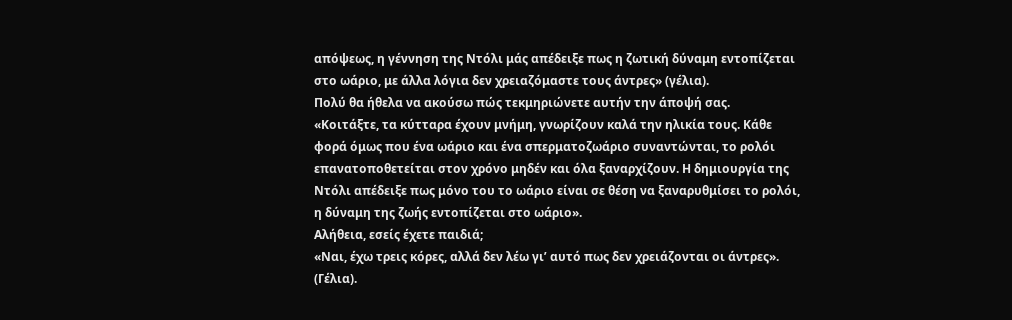απόψεως, η γέννηση της Ντόλι μάς απέδειξε πως η ζωτική δύναμη εντοπίζεται στο ωάριο, με άλλα λόγια δεν χρειαζόμαστε τους άντρες» (γέλια).
Πολύ θα ήθελα να ακούσω πώς τεκμηριώνετε αυτήν την άποψή σας.
«Κοιτάξτε, τα κύτταρα έχουν μνήμη, γνωρίζουν καλά την ηλικία τους. Κάθε φορά όμως που ένα ωάριο και ένα σπερματοζωάριο συναντώνται, το ρολόι επανατοποθετείται στον χρόνο μηδέν και όλα ξαναρχίζουν. Η δημιουργία της Ντόλι απέδειξε πως μόνο του το ωάριο είναι σε θέση να ξαναρυθμίσει το ρολόι, η δύναμη της ζωής εντοπίζεται στο ωάριο».
Αλήθεια, εσείς έχετε παιδιά;
«Ναι, έχω τρεις κόρες, αλλά δεν λέω γι’ αυτό πως δεν χρειάζονται οι άντρες». (Γέλια).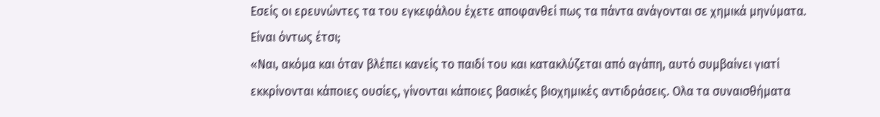Εσείς οι ερευνώντες τα του εγκεφάλου έχετε αποφανθεί πως τα πάντα ανάγονται σε χημικά μηνύματα. Είναι όντως έτσι;
«Ναι, ακόμα και όταν βλέπει κανείς το παιδί του και κατακλύζεται από αγάπη, αυτό συμβαίνει γιατί εκκρίνονται κάποιες ουσίες, γίνονται κάποιες βασικές βιοχημικές αντιδράσεις. Ολα τα συναισθήματα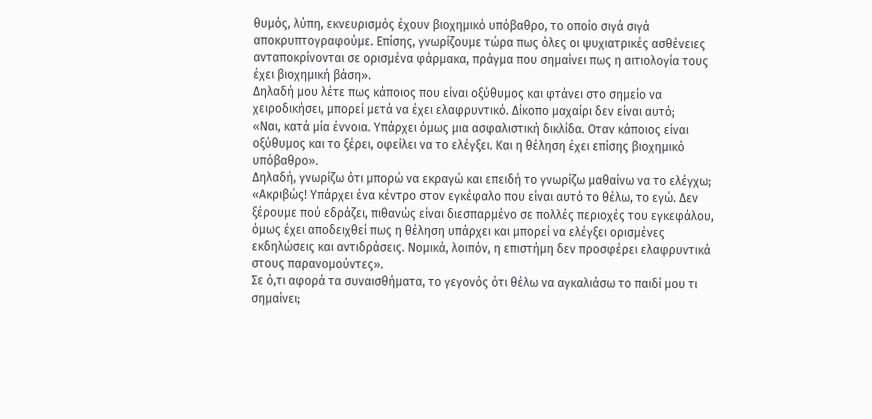θυμός, λύπη, εκνευρισμός έχουν βιοχημικό υπόβαθρο, το οποίο σιγά σιγά αποκρυπτογραφούμε. Επίσης, γνωρίζουμε τώρα πως όλες οι ψυχιατρικές ασθένειες ανταποκρίνονται σε ορισμένα φάρμακα, πράγμα που σημαίνει πως η αιτιολογία τους έχει βιοχημική βάση».
Δηλαδή μου λέτε πως κάποιος που είναι οξύθυμος και φτάνει στο σημείο να χειροδικήσει, μπορεί μετά να έχει ελαφρυντικό. Δίκοπο μαχαίρι δεν είναι αυτό;
«Ναι, κατά μία έννοια. Υπάρχει όμως μια ασφαλιστική δικλίδα. Οταν κάποιος είναι οξύθυμος και το ξέρει, οφείλει να το ελέγξει. Και η θέληση έχει επίσης βιοχημικό υπόβαθρο».
Δηλαδή, γνωρίζω ότι μπορώ να εκραγώ και επειδή το γνωρίζω μαθαίνω να το ελέγχω;
«Ακριβώς! Υπάρχει ένα κέντρο στον εγκέφαλο που είναι αυτό το θέλω, το εγώ. Δεν ξέρουμε πού εδράζει, πιθανώς είναι διεσπαρμένο σε πολλές περιοχές του εγκεφάλου, όμως έχει αποδειχθεί πως η θέληση υπάρχει και μπορεί να ελέγξει ορισμένες εκδηλώσεις και αντιδράσεις. Νομικά, λοιπόν, η επιστήμη δεν προσφέρει ελαφρυντικά στους παρανομούντες».
Σε ό,τι αφορά τα συναισθήματα, το γεγονός ότι θέλω να αγκαλιάσω το παιδί μου τι σημαίνει;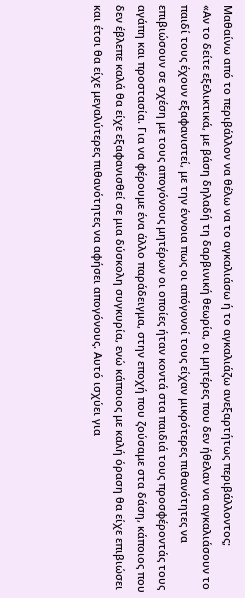Μαθαίνω από το περιβάλλον να θέλω να το αγκαλιάσω ή το αγκαλιάζω ανεξαρτήτως περιβάλλοντος;
«Αν το δείτε εξελικτικά, με βάση δηλαδή τη δαρβινική θεωρία, οι μητέρες που δεν ήθελαν να αγκαλιάσουν το παιδί τους έχουν εξαφανιστεί, με την έννοια πως οι απόγονοί τους είχαν μικρότερες πιθανότητες να επιβιώσουν σε σχέση με τους απογόνους μητέρων οι οποίες ήταν κοντά στα παιδιά τους προσφέροντάς τους αγάπη και προστασία. Για να φέρουμε ένα άλλο παράδειγμα, στην εποχή που ζούσαμε στα δάση, κάποιος που δεν έβλεπε καλά θα είχε εξαφανισθεί σε μια δύσκολη συγκυρία, ενώ κάποιος με καλή όραση θα είχε επιβιώσει και έτσι θα είχε μεγαλύτερες πιθανότητες να αφήσει απογόνους. Αυτό ισχύει για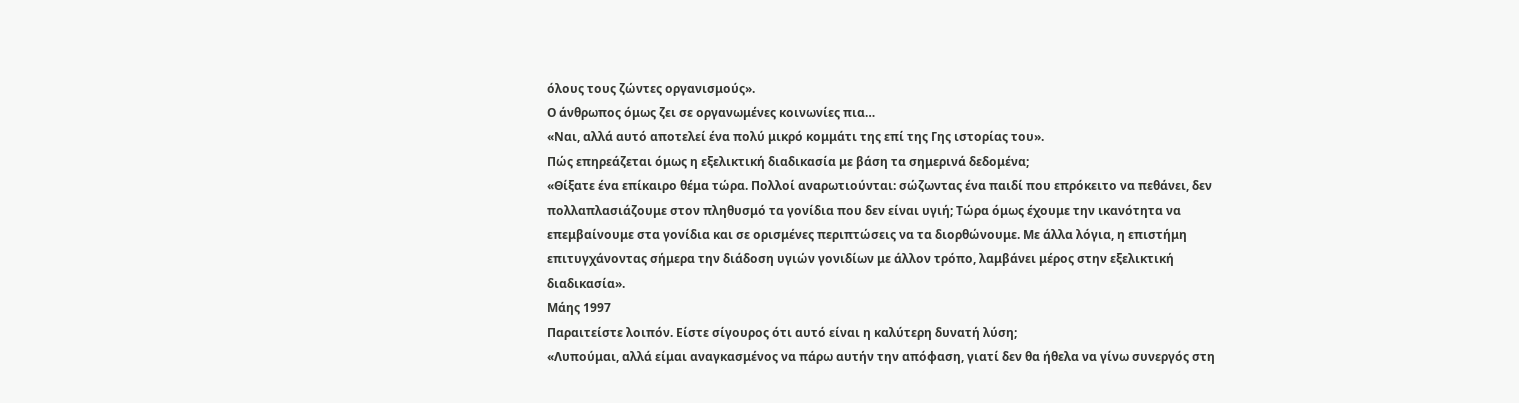όλους τους ζώντες οργανισμούς».
Ο άνθρωπος όμως ζει σε οργανωμένες κοινωνίες πια…
«Ναι, αλλά αυτό αποτελεί ένα πολύ μικρό κομμάτι της επί της Γης ιστορίας του».
Πώς επηρεάζεται όμως η εξελικτική διαδικασία με βάση τα σημερινά δεδομένα;
«Θίξατε ένα επίκαιρο θέμα τώρα. Πολλοί αναρωτιούνται: σώζωντας ένα παιδί που επρόκειτο να πεθάνει, δεν πολλαπλασιάζουμε στον πληθυσμό τα γονίδια που δεν είναι υγιή; Τώρα όμως έχουμε την ικανότητα να επεμβαίνουμε στα γονίδια και σε ορισμένες περιπτώσεις να τα διορθώνουμε. Με άλλα λόγια, η επιστήμη επιτυγχάνοντας σήμερα την διάδοση υγιών γονιδίων με άλλον τρόπο, λαμβάνει μέρος στην εξελικτική διαδικασία».
Μάης 1997
Παραιτείστε λοιπόν. Είστε σίγουρος ότι αυτό είναι η καλύτερη δυνατή λύση;
«Λυπούμαι, αλλά είμαι αναγκασμένος να πάρω αυτήν την απόφαση, γιατί δεν θα ήθελα να γίνω συνεργός στη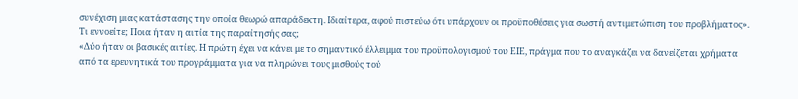συνέχιση μιας κατάστασης την οποία θεωρώ απαράδεκτη. Ιδιαίτερα, αφού πιστεύω ότι υπάρχουν οι προϋποθέσεις για σωστή αντιμετώπιση του προβλήματος».
Τι εννοείτε; Ποια ήταν η αιτία της παραίτησής σας;
«Δύο ήταν οι βασικές αιτίες. Η πρώτη έχει να κάνει με το σημαντικό έλλειμμα του προϋπολογισμού του ΕΙΕ, πράγμα που το αναγκάζει να δανείζεται χρήματα από τα ερευνητικά του προγράμματα για να πληρώνει τους μισθούς τού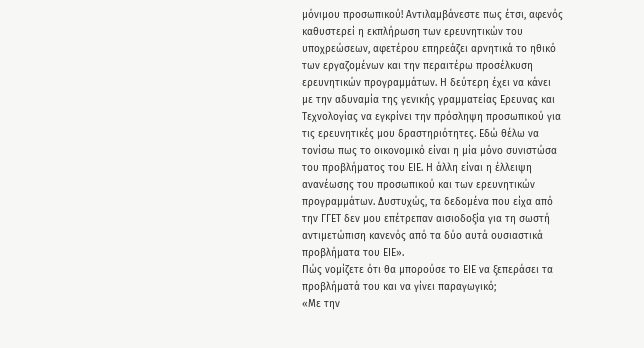μόνιμου προσωπικού! Αντιλαμβάνεστε πως έτσι, αφενός καθυστερεί η εκπλήρωση των ερευνητικών του υποχρεώσεων, αφετέρου επηρεάζει αρνητικά το ηθικό των εργαζομένων και την περαιτέρω προσέλκυση ερευνητικών προγραμμάτων. Η δεύτερη έχει να κάνει με την αδυναμία της γενικής γραμματείας Ερευνας και Τεχνολογίας να εγκρίνει την πρόσληψη προσωπικού για τις ερευνητικές μου δραστηριότητες. Εδώ θέλω να τονίσω πως το οικονομικό είναι η μία μόνο συνιστώσα του προβλήματος του ΕΙΕ. Η άλλη είναι η έλλειψη ανανέωσης του προσωπικού και των ερευνητικών προγραμμάτων. Δυστυχώς, τα δεδομένα που είχα από την ΓΓΕΤ δεν μου επέτρεπαν αισιοδοξία για τη σωστή αντιμετώπιση κανενός από τα δύο αυτά ουσιαστικά προβλήματα του ΕΙΕ».
Πώς νομίζετε ότι θα μπορούσε το ΕΙΕ να ξεπεράσει τα προβλήματά του και να γίνει παραγωγικό;
«Με την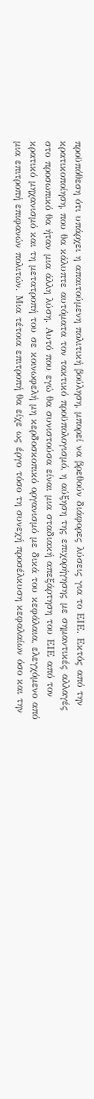προϋπόθεση ότι υπάρχει η απαιτούμενη πολιτική βούληση, μπορεί να βρεθούν διάφορες λύσεις για το ΕΙΕ. Εκτός από την κρατικοποίηση, που θα κάλυπτε αυτόματα τον τακτικό προϋπολογισμό, η αύξηση της επιχορήγησης με σημαντικές αλλαγές στο προσωπικό θα ήταν μια άλλη λύση. Αυτό που εγώ θα συνιστούσα είναι μια σταδιακή απεξάρτηση του ΕΙΕ από τον κρατικό μηχανισμό και τη μετατροπή του σε κοινωφελή μη κερδοσκοπικό οργανισμό με δικά του κεφάλαια, ελεγχόμενο από μια επιτροπή επιφανών πολιτών. Μια τέτοια επιτροπή θα είχε ως έργο τόσο τη συνεχή προσέλκυση κεφαλαίων όσο και την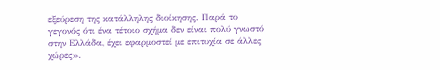εξεύρεση της κατάλληλης διοίκησης. Παρά το γεγονός ότι ένα τέτοιο σχήμα δεν είναι πολύ γνωστό στην Ελλάδα, έχει εφαρμοστεί με επιτυχία σε άλλες χώρες».